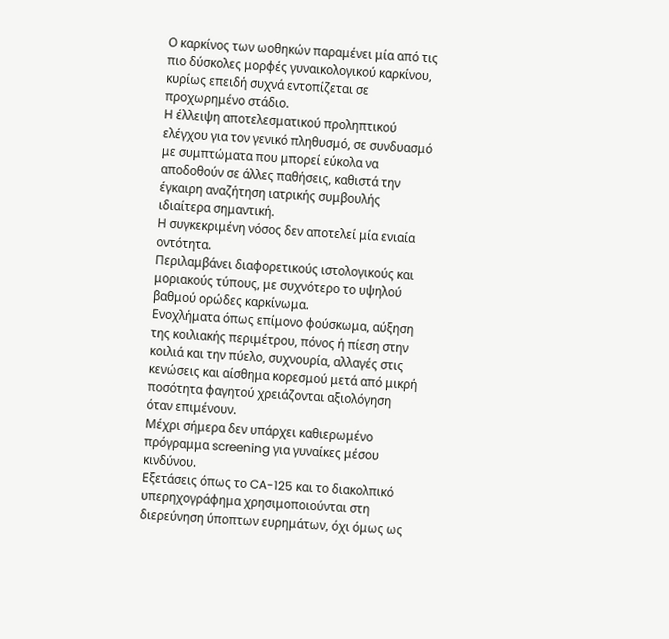Ο καρκίνος των ωοθηκών παραμένει μία από τις πιο δύσκολες μορφές γυναικολογικού καρκίνου, κυρίως επειδή συχνά εντοπίζεται σε προχωρημένο στάδιο.
Η έλλειψη αποτελεσματικού προληπτικού ελέγχου για τον γενικό πληθυσμό, σε συνδυασμό με συμπτώματα που μπορεί εύκολα να αποδοθούν σε άλλες παθήσεις, καθιστά την έγκαιρη αναζήτηση ιατρικής συμβουλής ιδιαίτερα σημαντική.
Η συγκεκριμένη νόσος δεν αποτελεί μία ενιαία οντότητα.
Περιλαμβάνει διαφορετικούς ιστολογικούς και μοριακούς τύπους, με συχνότερο το υψηλού βαθμού ορώδες καρκίνωμα.
Ενοχλήματα όπως επίμονο φούσκωμα, αύξηση της κοιλιακής περιμέτρου, πόνος ή πίεση στην κοιλιά και την πύελο, συχνουρία, αλλαγές στις κενώσεις και αίσθημα κορεσμού μετά από μικρή ποσότητα φαγητού χρειάζονται αξιολόγηση όταν επιμένουν.
Μέχρι σήμερα δεν υπάρχει καθιερωμένο πρόγραμμα screening για γυναίκες μέσου κινδύνου.
Εξετάσεις όπως το CA-125 και το διακολπικό υπερηχογράφημα χρησιμοποιούνται στη διερεύνηση ύποπτων ευρημάτων, όχι όμως ως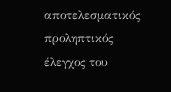αποτελεσματικός προληπτικός έλεγχος του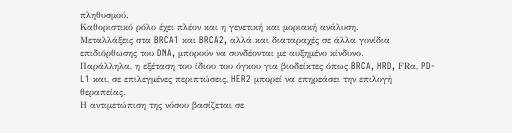πληθυσμού.
Καθοριστικό ρόλο έχει πλέον και η γενετική και μοριακή ανάλυση.
Μεταλλάξεις στα BRCA1 και BRCA2, αλλά και διαταραχές σε άλλα γονίδια επιδιόρθωσης του DNA, μπορούν να συνδέονται με αυξημένο κίνδυνο.
Παράλληλα, η εξέταση του ίδιου του όγκου για βιοδείκτες όπως BRCA, HRD, FRα, PD-L1 και, σε επιλεγμένες περιπτώσεις, HER2 μπορεί να επηρεάσει την επιλογή θεραπείας.
Η αντιμετώπιση της νόσου βασίζεται σε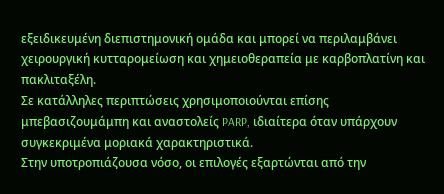εξειδικευμένη διεπιστημονική ομάδα και μπορεί να περιλαμβάνει χειρουργική κυτταρομείωση και χημειοθεραπεία με καρβοπλατίνη και πακλιταξέλη.
Σε κατάλληλες περιπτώσεις χρησιμοποιούνται επίσης μπεβασιζουμάμπη και αναστολείς PARP, ιδιαίτερα όταν υπάρχουν συγκεκριμένα μοριακά χαρακτηριστικά.
Στην υποτροπιάζουσα νόσο, οι επιλογές εξαρτώνται από την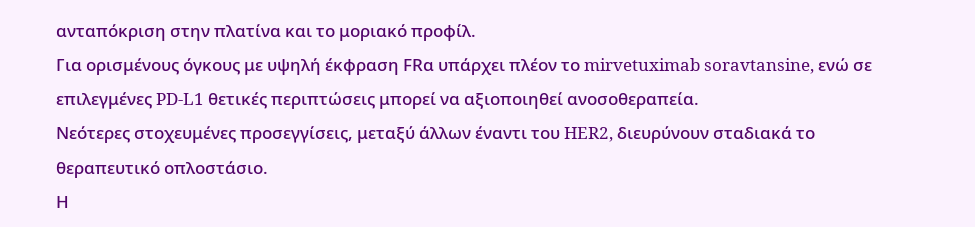ανταπόκριση στην πλατίνα και το μοριακό προφίλ.
Για ορισμένους όγκους με υψηλή έκφραση FRα υπάρχει πλέον το mirvetuximab soravtansine, ενώ σε επιλεγμένες PD-L1 θετικές περιπτώσεις μπορεί να αξιοποιηθεί ανοσοθεραπεία.
Νεότερες στοχευμένες προσεγγίσεις, μεταξύ άλλων έναντι του HER2, διευρύνουν σταδιακά το θεραπευτικό οπλοστάσιο.
Η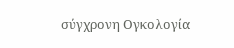σύγχρονη Ογκολογία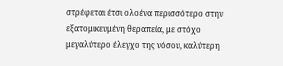στρέφεται έτσι ολοένα περισσότερο στην εξατομικευμένη θεραπεία, με στόχο μεγαλύτερο έλεγχο της νόσου, καλύτερη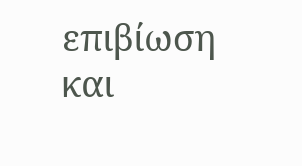επιβίωση και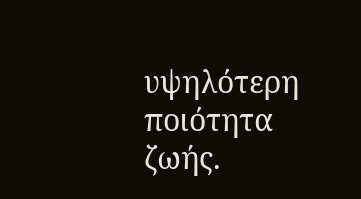υψηλότερη ποιότητα ζωής.